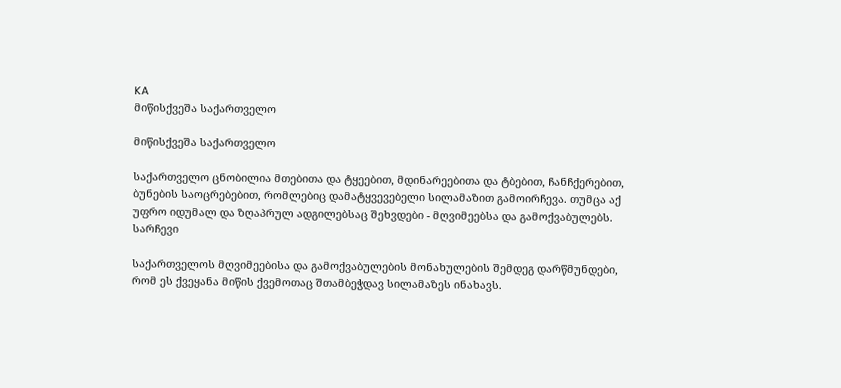KA
მიწისქვეშა საქართველო

მიწისქვეშა საქართველო

საქართველო ცნობილია მთებითა და ტყეებით, მდინარეებითა და ტბებით, ჩანჩქერებით, ბუნების საოცრებებით, რომლებიც დამატყვევებელი სილამაზით გამოირჩევა. თუმცა აქ უფრო იდუმალ და ზღაპრულ ადგილებსაც შეხვდები - მღვიმეებსა და გამოქვაბულებს.
სარჩევი

საქართველოს მღვიმეებისა და გამოქვაბულების მონახულების შემდეგ დარწმუნდები, რომ ეს ქვეყანა მიწის ქვემოთაც შთამბეჭდავ სილამაზეს ინახავს.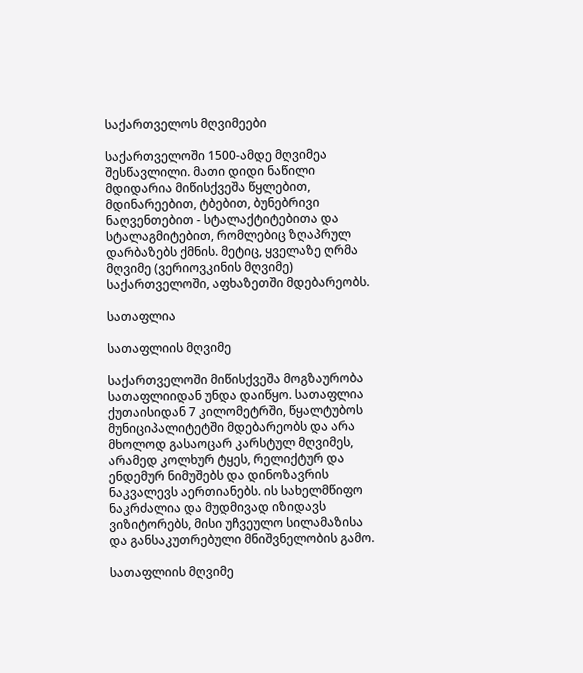საქართველოს მღვიმეები

საქართველოში 1500-ამდე მღვიმეა შესწავლილი. მათი დიდი ნაწილი მდიდარია მიწისქვეშა წყლებით, მდინარეებით, ტბებით, ბუნებრივი ნაღვენთებით - სტალაქტიტებითა და სტალაგმიტებით, რომლებიც ზღაპრულ დარბაზებს ქმნის. მეტიც, ყველაზე ღრმა მღვიმე (ვერიოვკინის მღვიმე) საქართველოში, აფხაზეთში მდებარეობს.

სათაფლია

სათაფლიის მღვიმე

საქართველოში მიწისქვეშა მოგზაურობა სათაფლიიდან უნდა დაიწყო. სათაფლია ქუთაისიდან 7 კილომეტრში, წყალტუბოს მუნიციპალიტეტში მდებარეობს და არა მხოლოდ გასაოცარ კარსტულ მღვიმეს, არამედ კოლხურ ტყეს, რელიქტურ და ენდემურ ნიმუშებს და დინოზავრის ნაკვალევს აერთიანებს. ის სახელმწიფო ნაკრძალია და მუდმივად იზიდავს ვიზიტორებს, მისი უჩვეულო სილამაზისა და განსაკუთრებული მნიშვნელობის გამო.

სათაფლიის მღვიმე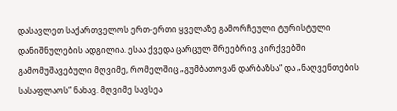დასავლეთ საქართველოს ერთ-ერთი ყველაზე გამორჩეული ტურისტული დანიშნულების ადგილია. ესაა ქვედა ცარცულ შრეებრივ კირქვებში გამომუშავებული მღვიმე, რომელშიც „გუმბათოვან დარბაზსა“ და „ნაღვენთების სასაფლაოს“ ნახავ. მღვიმე სავსეა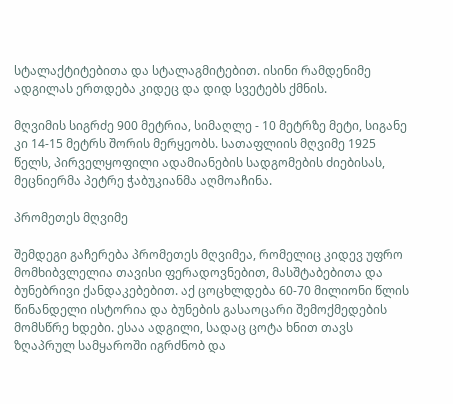სტალაქტიტებითა და სტალაგმიტებით. ისინი რამდენიმე ადგილას ერთდება კიდეც და დიდ სვეტებს ქმნის.

მღვიმის სიგრძე 900 მეტრია, სიმაღლე - 10 მეტრზე მეტი, სიგანე კი 14-15 მეტრს შორის მერყეობს. სათაფლიის მღვიმე 1925 წელს, პირველყოფილი ადამიანების სადგომების ძიებისას, მეცნიერმა პეტრე ჭაბუკიანმა აღმოაჩინა.

პრომეთეს მღვიმე

შემდეგი გაჩერება პრომეთეს მღვიმეა, რომელიც კიდევ უფრო მომხიბვლელია თავისი ფერადოვნებით, მასშტაბებითა და ბუნებრივი ქანდაკებებით. აქ ცოცხლდება 60-70 მილიონი წლის წინანდელი ისტორია და ბუნების გასაოცარი შემოქმედების მომსწრე ხდები. ესაა ადგილი, სადაც ცოტა ხნით თავს ზღაპრულ სამყაროში იგრძნობ და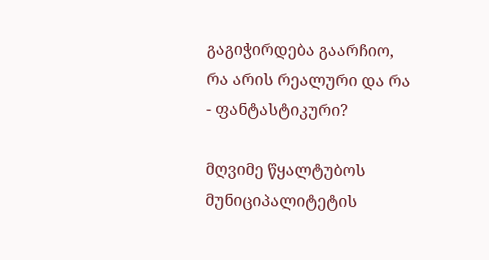გაგიჭირდება გაარჩიო, რა არის რეალური და რა - ფანტასტიკური?

მღვიმე წყალტუბოს მუნიციპალიტეტის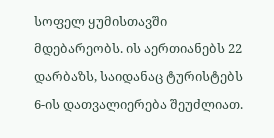სოფელ ყუმისთავში მდებარეობს. ის აერთიანებს 22 დარბაზს, საიდანაც ტურისტებს 6-ის დათვალიერება შეუძლიათ.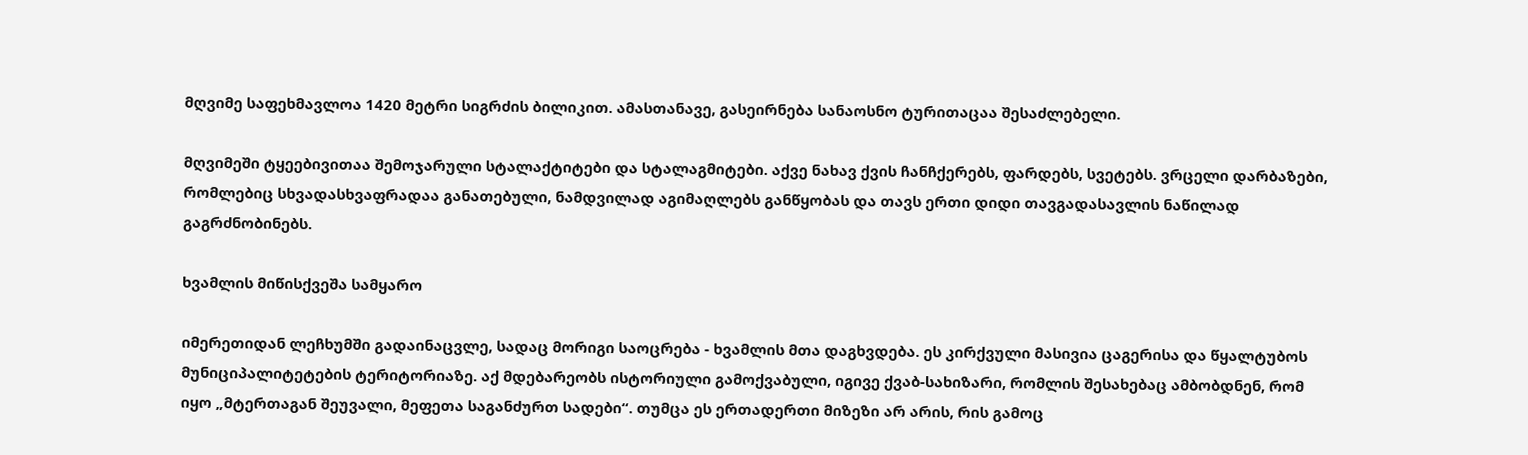მღვიმე საფეხმავლოა 1420 მეტრი სიგრძის ბილიკით. ამასთანავე, გასეირნება სანაოსნო ტურითაცაა შესაძლებელი.

მღვიმეში ტყეებივითაა შემოჯარული სტალაქტიტები და სტალაგმიტები. აქვე ნახავ ქვის ჩანჩქერებს, ფარდებს, სვეტებს. ვრცელი დარბაზები, რომლებიც სხვადასხვაფრადაა განათებული, ნამდვილად აგიმაღლებს განწყობას და თავს ერთი დიდი თავგადასავლის ნაწილად გაგრძნობინებს.

ხვამლის მიწისქვეშა სამყარო

იმერეთიდან ლეჩხუმში გადაინაცვლე, სადაც მორიგი საოცრება - ხვამლის მთა დაგხვდება. ეს კირქვული მასივია ცაგერისა და წყალტუბოს მუნიციპალიტეტების ტერიტორიაზე. აქ მდებარეობს ისტორიული გამოქვაბული, იგივე ქვაბ-სახიზარი, რომლის შესახებაც ამბობდნენ, რომ იყო „მტერთაგან შეუვალი, მეფეთა საგანძურთ სადები“. თუმცა ეს ერთადერთი მიზეზი არ არის, რის გამოც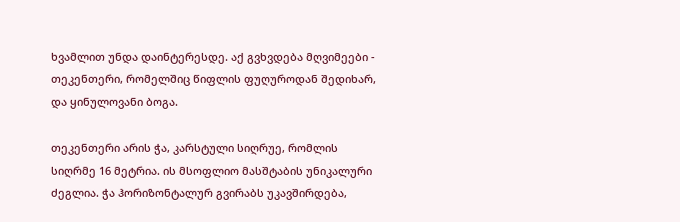ხვამლით უნდა დაინტერესდე. აქ გვხვდება მღვიმეები - თეკენთერი, რომელშიც წიფლის ფუღუროდან შედიხარ, და ყინულოვანი ბოგა.

თეკენთერი არის ჭა, კარსტული სიღრუე, რომლის სიღრმე 16 მეტრია. ის მსოფლიო მასშტაბის უნიკალური ძეგლია. ჭა ჰორიზონტალურ გვირაბს უკავშირდება,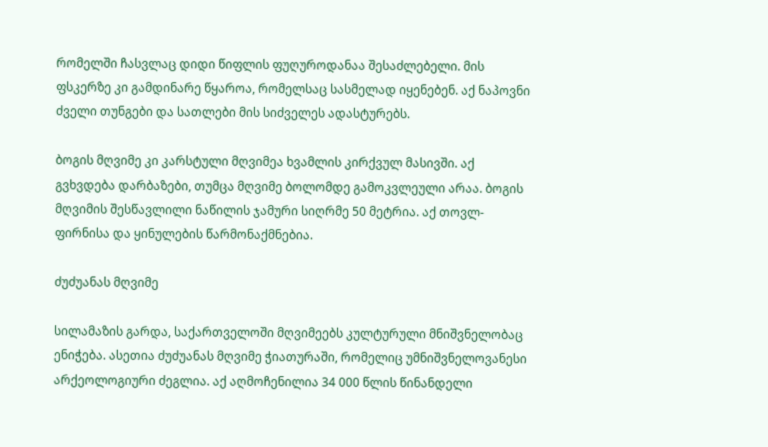რომელში ჩასვლაც დიდი წიფლის ფუღუროდანაა შესაძლებელი. მის ფსკერზე კი გამდინარე წყაროა, რომელსაც სასმელად იყენებენ. აქ ნაპოვნი ძველი თუნგები და სათლები მის სიძველეს ადასტურებს.

ბოგის მღვიმე კი კარსტული მღვიმეა ხვამლის კირქვულ მასივში. აქ გვხვდება დარბაზები, თუმცა მღვიმე ბოლომდე გამოკვლეული არაა. ბოგის მღვიმის შესწავლილი ნაწილის ჯამური სიღრმე 50 მეტრია. აქ თოვლ-ფირნისა და ყინულების წარმონაქმნებია.

ძუძუანას მღვიმე

სილამაზის გარდა, საქართველოში მღვიმეებს კულტურული მნიშვნელობაც ენიჭება. ასეთია ძუძუანას მღვიმე ჭიათურაში, რომელიც უმნიშვნელოვანესი არქეოლოგიური ძეგლია. აქ აღმოჩენილია 34 000 წლის წინანდელი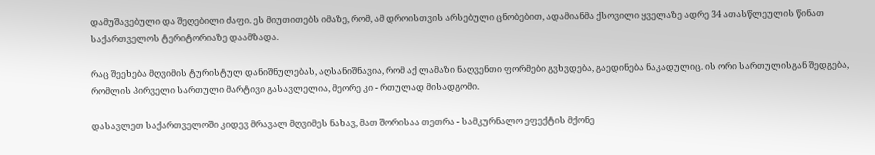დამუშავებული და შეღებილი ძაფი. ეს მიუთითებს იმაზე, რომ, ამ დროისთვის არსებული ცნობებით, ადამიანმა ქსოვილი ყველაზე ადრე 34 ათასწლეულის წინათ საქართველოს ტერიტორიაზე დაამზადა.

რაც შეეხება მღვიმის ტურისტულ დანიშნულებას, აღსანიშნავია, რომ აქ ლამაზი ნაღვენთი ფორმები გვხვდება, გაედინება ნაკადულიც. ის ორი სართულისგან შედგება, რომლის პირველი სართული მარტივი გასავლელია, მეორე კი - რთულად მისადგომი.

დასავლეთ საქართველოში კიდევ მრავალ მღვიმეს ნახავ, მათ შორისაა თეთრა - სამკურნალო ეფექტის მქონე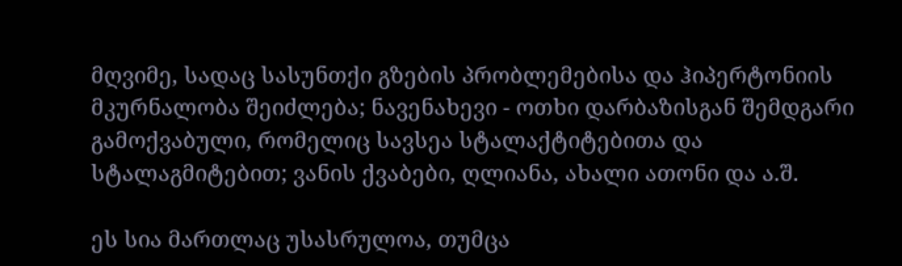მღვიმე, სადაც სასუნთქი გზების პრობლემებისა და ჰიპერტონიის მკურნალობა შეიძლება; ნავენახევი - ოთხი დარბაზისგან შემდგარი გამოქვაბული, რომელიც სავსეა სტალაქტიტებითა და სტალაგმიტებით; ვანის ქვაბები, ღლიანა, ახალი ათონი და ა.შ.

ეს სია მართლაც უსასრულოა, თუმცა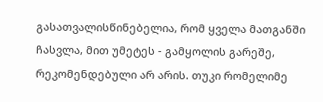გასათვალისწინებელია, რომ ყველა მათგანში ჩასვლა, მით უმეტეს - გამყოლის გარეშე, რეკომენდებული არ არის. თუკი რომელიმე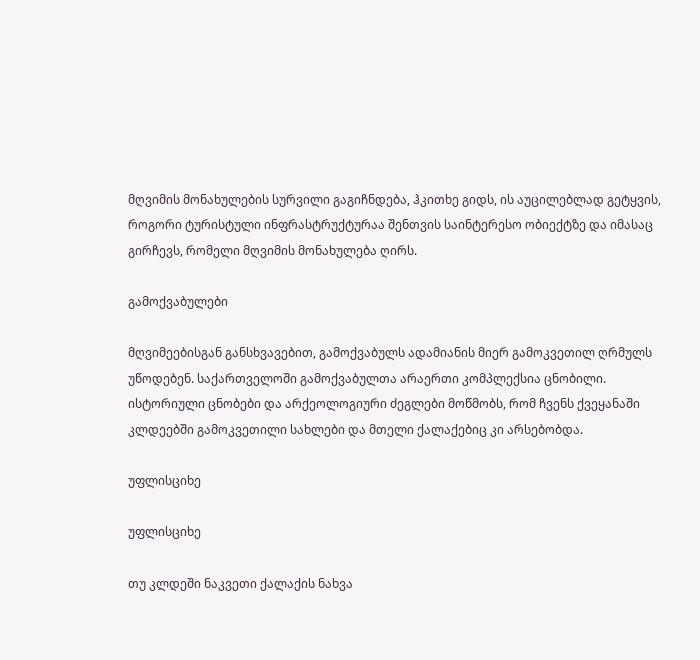მღვიმის მონახულების სურვილი გაგიჩნდება, ჰკითხე გიდს, ის აუცილებლად გეტყვის, როგორი ტურისტული ინფრასტრუქტურაა შენთვის საინტერესო ობიექტზე და იმასაც გირჩევს, რომელი მღვიმის მონახულება ღირს.

გამოქვაბულები

მღვიმეებისგან განსხვავებით, გამოქვაბულს ადამიანის მიერ გამოკვეთილ ღრმულს უწოდებენ. საქართველოში გამოქვაბულთა არაერთი კომპლექსია ცნობილი. ისტორიული ცნობები და არქეოლოგიური ძეგლები მოწმობს, რომ ჩვენს ქვეყანაში კლდეებში გამოკვეთილი სახლები და მთელი ქალაქებიც კი არსებობდა.

უფლისციხე

უფლისციხე

თუ კლდეში ნაკვეთი ქალაქის ნახვა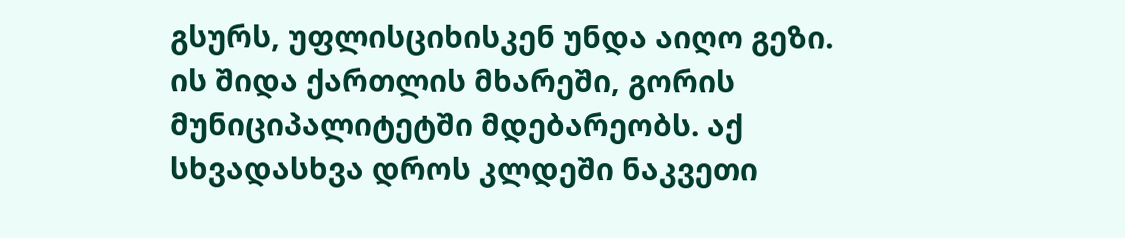გსურს, უფლისციხისკენ უნდა აიღო გეზი. ის შიდა ქართლის მხარეში, გორის მუნიციპალიტეტში მდებარეობს. აქ სხვადასხვა დროს კლდეში ნაკვეთი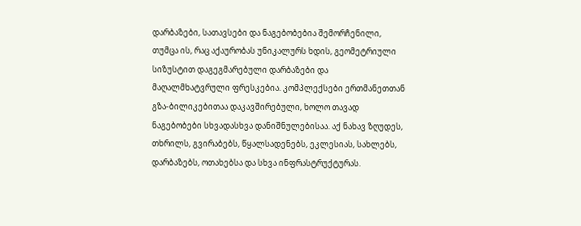დარბაზები, სათავსები და ნაგებობებია შემორჩენილი, თუმცა ის, რაც აქაურობას უნიკალურს ხდის, გეომეტრიული სიზუსტით დაგეგმარებული დარბაზები და მაღალმხატვრული ფრესკებია. კომპლექსები ერთმანეთთან გზა-ბილიკებითაა დაკავშირებული, ხოლო თავად ნაგებობები სხვადასხვა დანიშნულებისაა. აქ ნახავ ზღუდეს, თხრილს, გვირაბებს, წყალსადენებს, ეკლესიას, სახლებს, დარბაზებს, ოთახებსა და სხვა ინფრასტრუქტურას.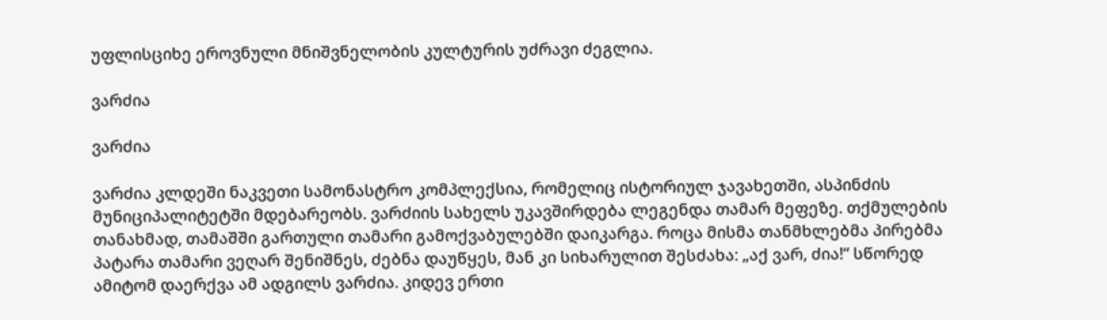უფლისციხე ეროვნული მნიშვნელობის კულტურის უძრავი ძეგლია.

ვარძია

ვარძია

ვარძია კლდეში ნაკვეთი სამონასტრო კომპლექსია, რომელიც ისტორიულ ჯავახეთში, ასპინძის მუნიციპალიტეტში მდებარეობს. ვარძიის სახელს უკავშირდება ლეგენდა თამარ მეფეზე. თქმულების თანახმად, თამაშში გართული თამარი გამოქვაბულებში დაიკარგა. როცა მისმა თანმხლებმა პირებმა პატარა თამარი ვეღარ შენიშნეს, ძებნა დაუწყეს, მან კი სიხარულით შესძახა: „აქ ვარ, ძია!“ სწორედ ამიტომ დაერქვა ამ ადგილს ვარძია. კიდევ ერთი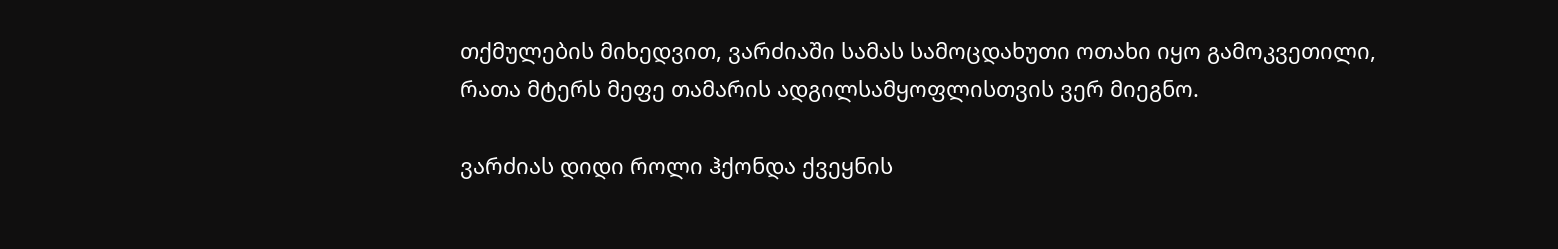თქმულების მიხედვით, ვარძიაში სამას სამოცდახუთი ოთახი იყო გამოკვეთილი, რათა მტერს მეფე თამარის ადგილსამყოფლისთვის ვერ მიეგნო.

ვარძიას დიდი როლი ჰქონდა ქვეყნის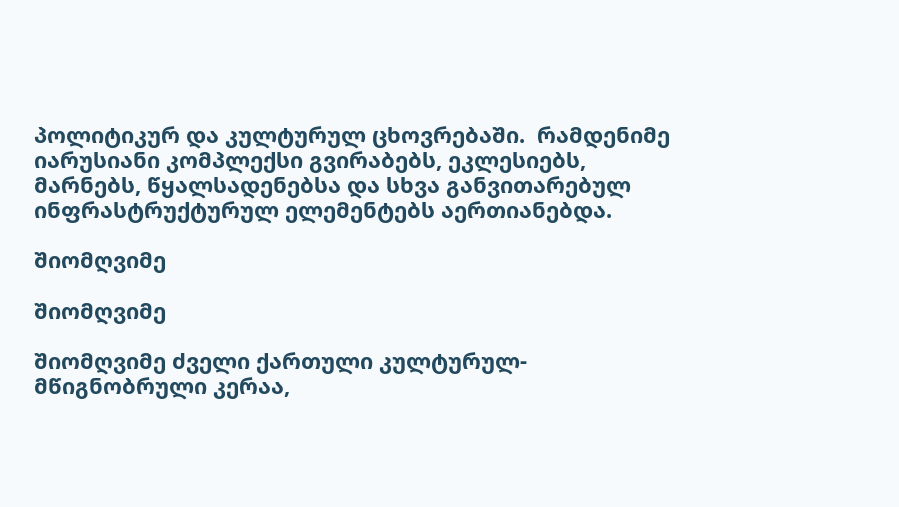პოლიტიკურ და კულტურულ ცხოვრებაში.  რამდენიმე იარუსიანი კომპლექსი გვირაბებს, ეკლესიებს, მარნებს, წყალსადენებსა და სხვა განვითარებულ ინფრასტრუქტურულ ელემენტებს აერთიანებდა.

შიომღვიმე

შიომღვიმე

შიომღვიმე ძველი ქართული კულტურულ-მწიგნობრული კერაა,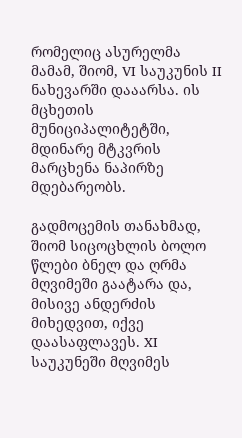რომელიც ასურელმა მამამ, შიომ, VI საუკუნის II ნახევარში დააარსა. ის მცხეთის მუნიციპალიტეტში, მდინარე მტკვრის მარცხენა ნაპირზე მდებარეობს.

გადმოცემის თანახმად, შიომ სიცოცხლის ბოლო წლები ბნელ და ღრმა მღვიმეში გაატარა და, მისივე ანდერძის მიხედვით, იქვე დაასაფლავეს. XI საუკუნეში მღვიმეს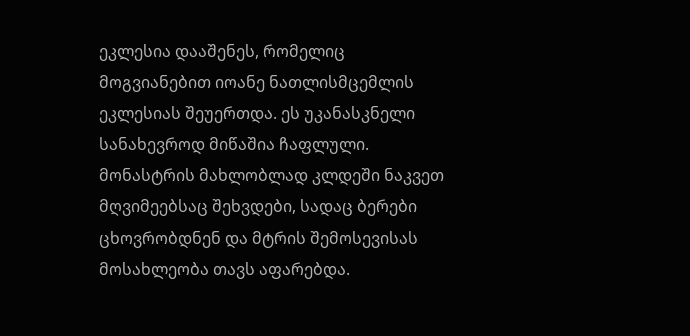ეკლესია დააშენეს, რომელიც მოგვიანებით იოანე ნათლისმცემლის ეკლესიას შეუერთდა. ეს უკანასკნელი სანახევროდ მიწაშია ჩაფლული. მონასტრის მახლობლად კლდეში ნაკვეთ მღვიმეებსაც შეხვდები, სადაც ბერები ცხოვრობდნენ და მტრის შემოსევისას მოსახლეობა თავს აფარებდა.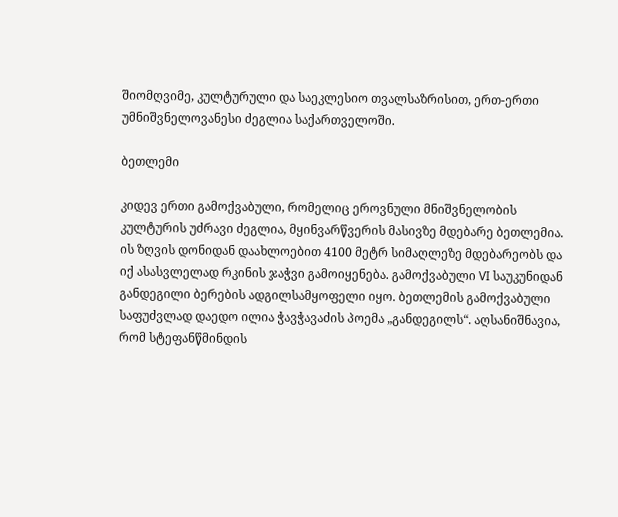შიომღვიმე, კულტურული და საეკლესიო თვალსაზრისით, ერთ-ერთი უმნიშვნელოვანესი ძეგლია საქართველოში.

ბეთლემი

კიდევ ერთი გამოქვაბული, რომელიც ეროვნული მნიშვნელობის კულტურის უძრავი ძეგლია, მყინვარწვერის მასივზე მდებარე ბეთლემია. ის ზღვის დონიდან დაახლოებით 4100 მეტრ სიმაღლეზე მდებარეობს და იქ ასასვლელად რკინის ჯაჭვი გამოიყენება. გამოქვაბული VI საუკუნიდან განდეგილი ბერების ადგილსამყოფელი იყო. ბეთლემის გამოქვაბული საფუძვლად დაედო ილია ჭავჭავაძის პოემა „განდეგილს“. აღსანიშნავია, რომ სტეფანწმინდის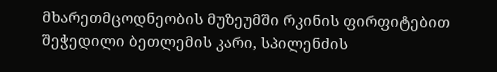მხარეთმცოდნეობის მუზეუმში რკინის ფირფიტებით შეჭედილი ბეთლემის კარი, სპილენძის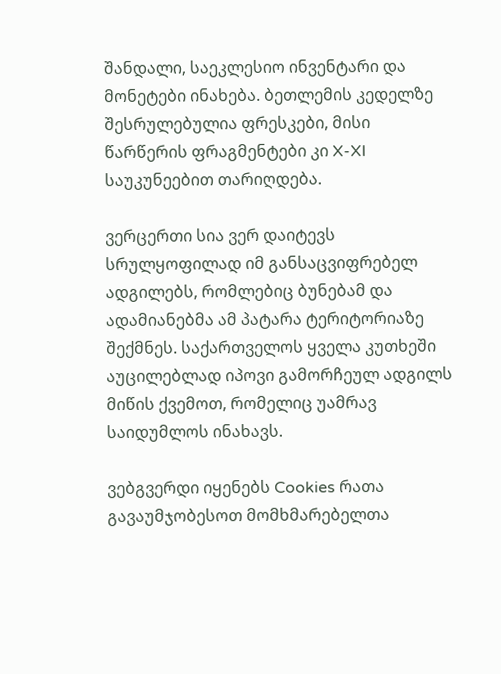შანდალი, საეკლესიო ინვენტარი და მონეტები ინახება. ბეთლემის კედელზე შესრულებულია ფრესკები, მისი წარწერის ფრაგმენტები კი X-XI საუკუნეებით თარიღდება.

ვერცერთი სია ვერ დაიტევს სრულყოფილად იმ განსაცვიფრებელ ადგილებს, რომლებიც ბუნებამ და ადამიანებმა ამ პატარა ტერიტორიაზე შექმნეს. საქართველოს ყველა კუთხეში აუცილებლად იპოვი გამორჩეულ ადგილს მიწის ქვემოთ, რომელიც უამრავ საიდუმლოს ინახავს.

ვებგვერდი იყენებს Cookies რათა გავაუმჯობესოთ მომხმარებელთა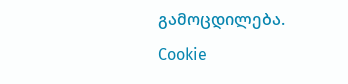გამოცდილება.
Cookie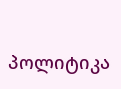პოლიტიკა